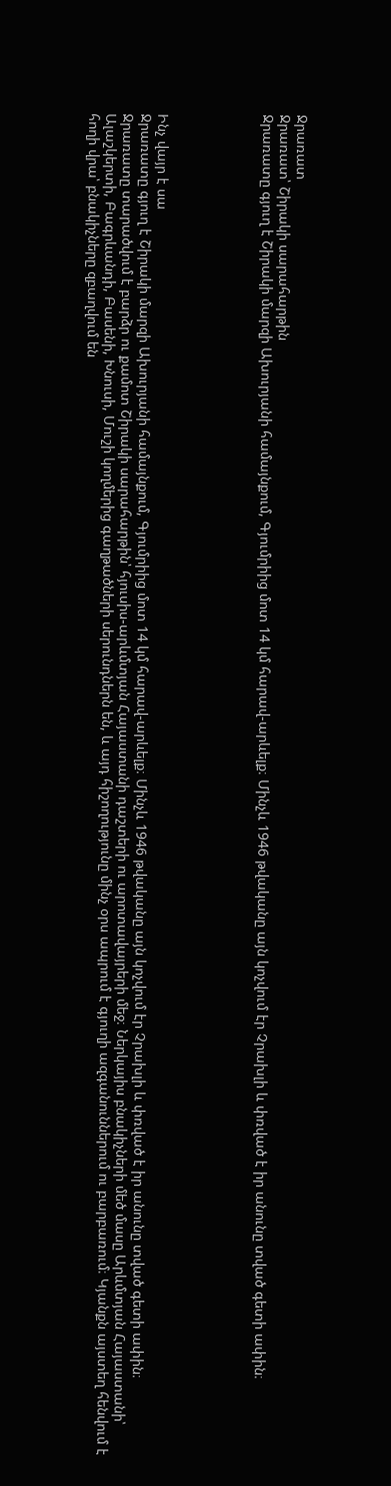Ջրառատ
Ջրառատ՝ Շիրակի սարահարթին
Ջրառատը գյուղ է Շիրակի մարզի Ախուրյանի համայնքում, Գյումրիից մոտ 14 կմ հարավ-արևելք։ Մինչև 1946 թվականը այն կոչվում էր Չրախլի և փռված է իր անունը տված գետի ափին։





Ինչ վայր է սա
Ջրառատը գյուղ է Շիրակի մարզի Ախուրյանի համայնքում, Գյումրիից մոտ 14 կմ հարավ-արևելք։ Մինչև 1946 թվականը այն կոչվում էր Չրախլի և փռված է իր անունը տված գետի ափին։
Ջրառատը տարածվում է բարձր ու քամոտ Շիրակի սարահարթին՝ հյուսիս-արևմտյան Հայաստանի դաշտերի ու արոտավայրերի մեջ։ Ներկայիս բնակիչների մեծ մասը Արևմտյան Հայաստանի՝ Ալաշկերտի, Բագրևանդի, Բասենի, Խնուսի, Մուշի կողմերից գաղթածների սերունդներն են, և այդ հիշողությունը մինչ օրս ապրում է գյուղի ազգանուններում ու բարբառում։ Կյանքն այստեղ հենվում է հողի վրա՝ բնակիչները զբաղվում են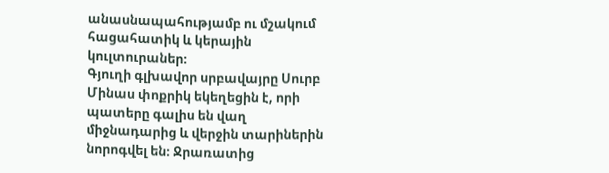անասնապահությամբ ու մշակում հացահատիկ և կերային կուլտուրաներ։
Գյուղի գլխավոր սրբավայրը Սուրբ Մինաս փոքրիկ եկեղեցին է, որի պատերը գալիս են վաղ միջնադարից և վերջին տարիներին նորոգվել են։ Ջրառատից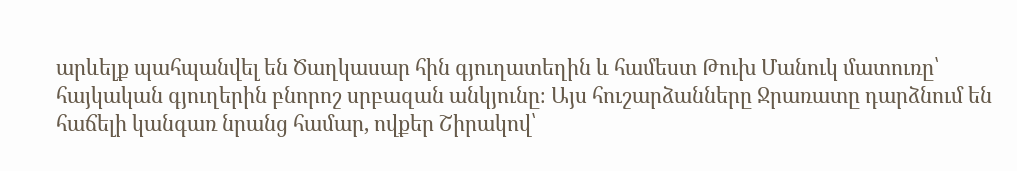արևելք պահպանվել են Ծաղկասար հին գյուղատեղին և համեստ Թուխ Մանուկ մատուռը՝ հայկական գյուղերին բնորոշ սրբազան անկյունը։ Այս հուշարձանները Ջրառատը դարձնում են հաճելի կանգառ նրանց համար, ովքեր Շիրակով՝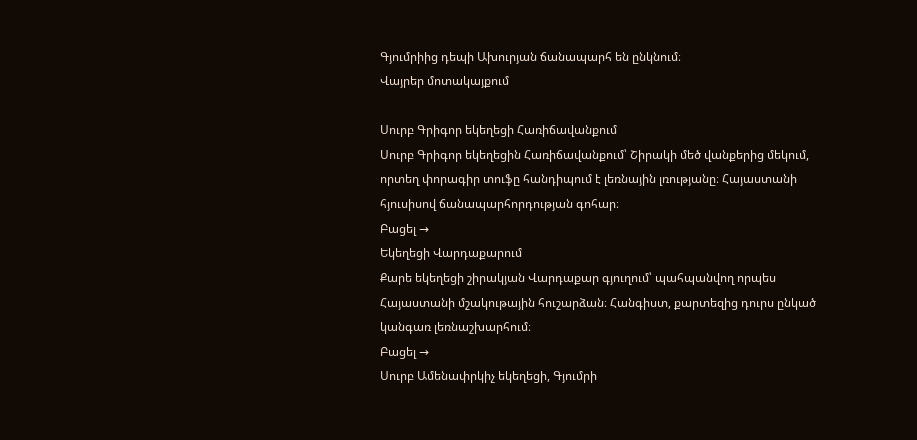Գյումրիից դեպի Ախուրյան ճանապարհ են ընկնում։
Վայրեր մոտակայքում

Սուրբ Գրիգոր եկեղեցի Հառիճավանքում
Սուրբ Գրիգոր եկեղեցին Հառիճավանքում՝ Շիրակի մեծ վանքերից մեկում, որտեղ փորագիր տուֆը հանդիպում է լեռնային լռությանը։ Հայաստանի հյուսիսով ճանապարհորդության գոհար։
Բացել →
Եկեղեցի Վարդաքարում
Քարե եկեղեցի շիրակյան Վարդաքար գյուղում՝ պահպանվող որպես Հայաստանի մշակութային հուշարձան։ Հանգիստ, քարտեզից դուրս ընկած կանգառ լեռնաշխարհում։
Բացել →
Սուրբ Ամենափրկիչ եկեղեցի, Գյումրի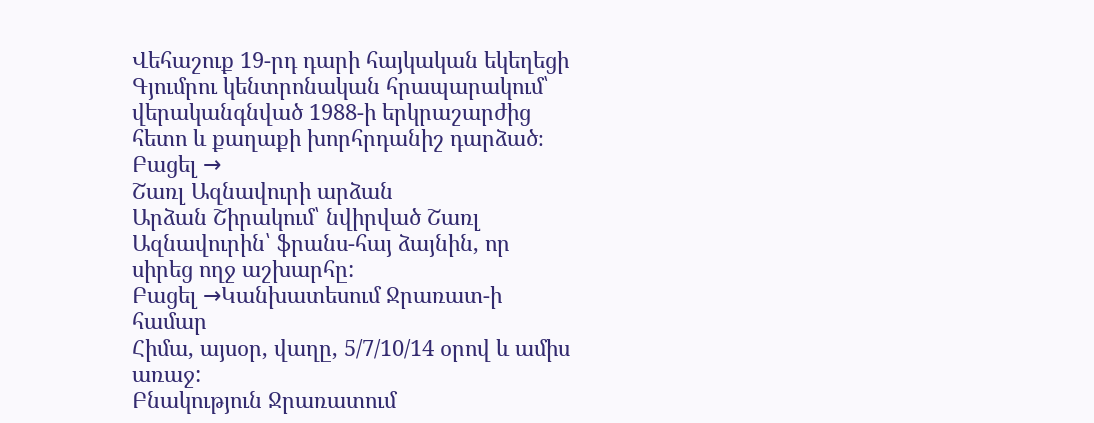Վեհաշուք 19-րդ դարի հայկական եկեղեցի Գյումրու կենտրոնական հրապարակում՝ վերականգնված 1988-ի երկրաշարժից հետո և քաղաքի խորհրդանիշ դարձած։
Բացել →
Շառլ Ազնավուրի արձան
Արձան Շիրակում՝ նվիրված Շառլ Ազնավուրին՝ ֆրանս-հայ ձայնին, որ սիրեց ողջ աշխարհը:
Բացել →Կանխատեսում Ջրառատ-ի համար
Հիմա, այսօր, վաղը, 5/7/10/14 օրով և ամիս առաջ:
Բնակություն Ջրառատում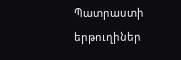Պատրաստի երթուղիներ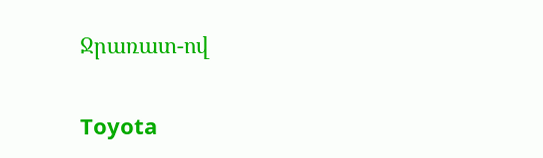Ջրառատ-ով

Toyota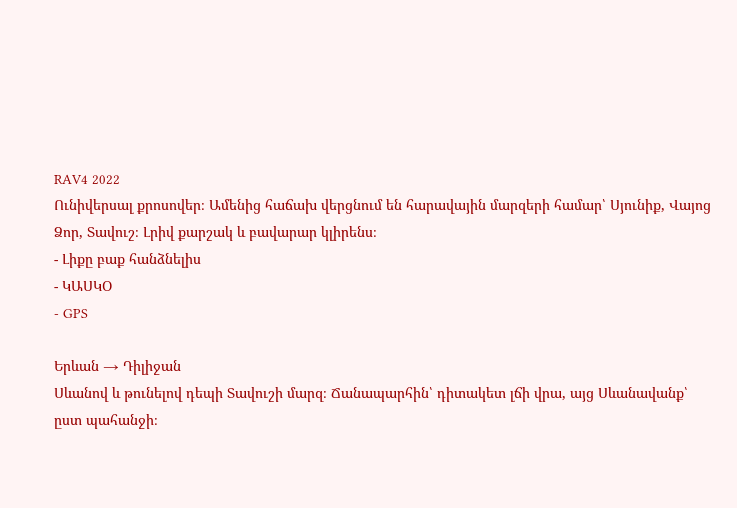RAV4 2022
Ունիվերսալ քրոսովեր։ Ամենից հաճախ վերցնում են հարավային մարզերի համար՝ Սյունիք, Վայոց Ձոր, Տավուշ։ Լրիվ քարշակ և բավարար կլիրենս։
- Լիքը բաք հանձնելիս
- ԿԱՍԿՕ
- GPS

Երևան → Դիլիջան
Սևանով և թունելով դեպի Տավուշի մարզ։ Ճանապարհին՝ դիտակետ լճի վրա, այց Սևանավանք՝ ըստ պահանջի։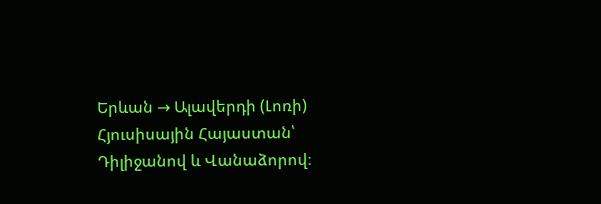Երևան → Ալավերդի (Լոռի)
Հյուսիսային Հայաստան՝ Դիլիջանով և Վանաձորով։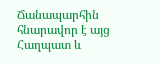Ճանապարհին հնարավոր է այց Հաղպատ և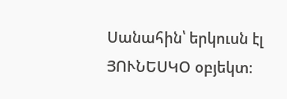Սանահին՝ երկուսն էլ ՅՈՒՆԵՍԿՕ օբյեկտ։